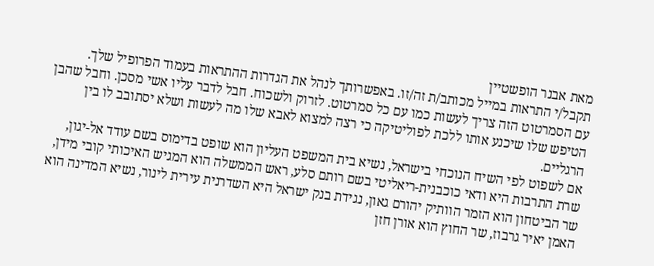מאת אבנר הופשטיין
תקבל/י התראות במייל מכותב/ת זה/זו. באפשרותך לנהל את הגדרות ההתראות בעמוד הפרופיל שלך.
עם הסמרטוט הזה צריך לעשות כמו עם כל סמרטוט. לזרוק ולשכוח. חבל לדבר עליו אשי מסכן. וחבל שהבן הטיפש שלו שיכנע אותו ללכת לפוליטיקה כי רצה למצוא לאבא שלו מה לעשות ושלא יסתובב לו בין הרגליים.
אם לשפוט לפי השיח הנוכחי בישראל, נשיא בית המשפט העליון הוא שופט בדימוס בשם עודד אל-יגון, שרת התרבות היא ודאי כוכבנית-ריאליטי בשם רותם סלע, ראש הממשלה הוא המגיש האיכותי קובי מידן, שר הביטחון הוא הזמר הוותיק יהורם גאון, נגידת בנק ישראל היא השדרנית עירית לינור, נשיא המדינה הוא האמן יאיר גרבוז, שר החוץ הוא אורן חזן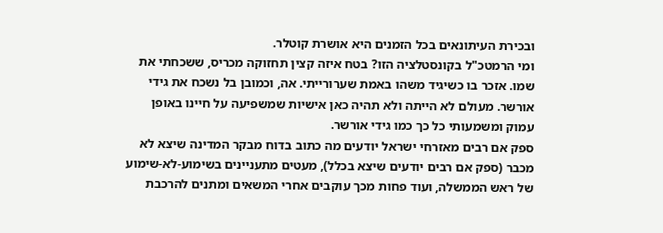ובכירת העיתונאים בכל הזמנים היא אושרת קוטלר.
ומי הרמטכ"ל בקונסטלציה הזו? בטח איזה קצין תחזוקה מכריס, ששכחתי את שמו. אזכר בו כשיגיד משהו באמת שערורייתי. אה, וכמובן בל נשכח את גידי אורשר. מעולם לא הייתה ולא תהיה כאן אישיות שמשפיעה על חיינו באופן עמוק ומשמעותי כל כך כמו גידי אורשר.
ספק אם רבים מאזרחי ישראל יודעים מה כתוב בדוח מבקר המדינה שיצא לא מכבר (ספק אם רבים יודעים שיצא בכלל), מעטים מתעניינים בשימוע-לא-שימוע של ראש הממשלה, ועוד פחות מכך עוקבים אחרי המשאים ומתנים להרכבת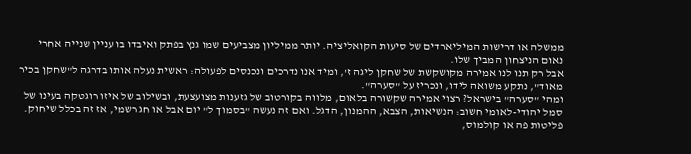ממשלה או דרישות המיליארדים של סיעות הקואליציה. יותר ממיליון מצביעים שמו גנץ בפתק ואיבדו בו עניין שנייה אחרי נאום הניצחון המביך שלו.
אבל רק תנו לנו אמירה מקושקשת של שחקן ליגה ז', ומיד אנו נדרכים ונכנסים לפעולה: ראשית נעלה אותו בדרגה ל"שחקן בכיר מאוד", נתקע משואה לידו, ונכריז על "סערה".
ומהי "סערה" בישראל? רצוי אמירה שקשורה בלאום, מלווה בקורטוב של גזענות מצועצעת, ובשילוב של איזו רוגטקה בעינו של סמל יהודי-לאומי חשוב: הנשיאות, הצבא, ההמנון, הדגל. ואם זה נעשה "בסמוך ל" יום אבל או חג רשמי, אז זה בכלל שיחוק.
פליטות פה או קולמוס,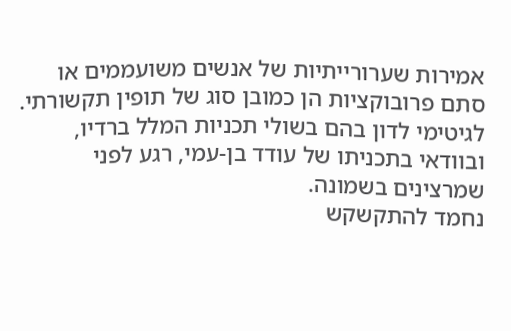אמירות שערורייתיות של אנשים משועממים או סתם פרובוקציות הן כמובן סוג של תופין תקשורתי. לגיטימי לדון בהם בשולי תכניות המלל ברדיו, ובוודאי בתכניתו של עודד בן-עמי, רגע לפני שמרצינים בשמונה.
נחמד להתקשקש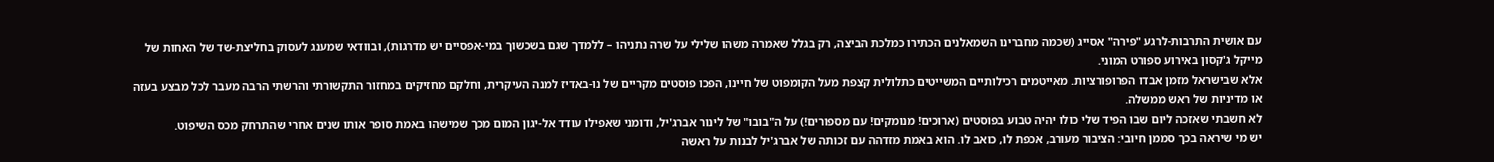עם אושית התרבות-לרגע "פירה" אסייג (שכמה מחברינו השמאלנים הכתירו כמלכת הביצה, רק בגלל שאמרה משהו שלילי על שרה נתניהו – ללמדך שגם בשכשוך במי-אפסיים יש מדרגות), ובוודאי שמענג לעסוק בחליצת-שד של האחות של מייקל ג'קסון באירוע ספורט המוני.
אלא שבישראל מזמן אבדו הפרופורציות. מאייטמים רכילותיים המשייטים כתלולית קצפת מעל הקומפוט של חיינו, הפכו פוסטים מקריים של נו-באדיז למנה העיקרית, וחלקם מחזיקים במחזור התקשורתי והרשתי הרבה מעבר לכל מבצע בעזה או מדיניות של ראש ממשלה.
לא חשבתי שאזכה ליום שבו הפיד שלי כולו יהיה טבוע בפוסטים (ארוכים! מנומקים! עם מספורים!) על ה"בובו" של לינור אברג'יל, ודומני שאפילו עודד אל-יגון המום מכך שמישהו באמת סופר אותו שנים אחרי שהתרחק מכס השיפוט.
יש מי שיראה בכך סממן חיובי: הציבור מעורב, אכפת לו, כואב לו. הוא באמת מזדהה עם זכותה של אברג'יל לבנות על ראשה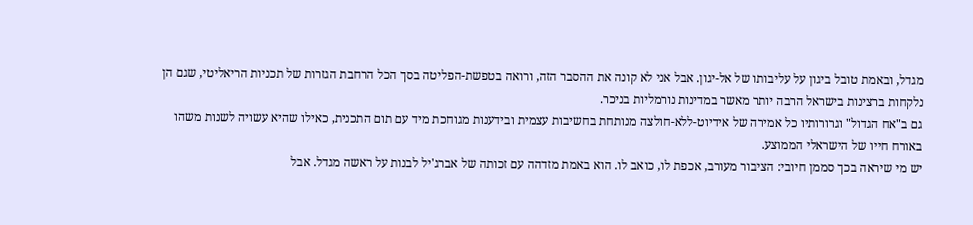מגדל, ובאמת טובל ביגון על עליבותו של אל-יגון. אבל אני לא קונה את ההסבר הזה, ורואה בטפשת-הפליטה בסך הכל הרחבת הגזרות של תכניות הריאליטי, שגם הן נלקחות ברצינות בישראל הרבה יותר מאשר במדינות נורמליות בניכר.
גם ב"אח הגדול" וגרורותיו כל אמירה של אידיוט-ללא-חולצה מנותחת בחשיבות עצמית ובידענות מגוחכת מיד עם תום התכנית, כאילו שהיא עשויה לשנות משהו באורח חייו של הישראלי הממוצע.
יש מי שיראה בכך סממן חיובי: הציבור מעורב, אכפת לו, כואב לו. הוא באמת מזדהה עם זכותה של אברג'יל לבנות על ראשה מגדל. אבל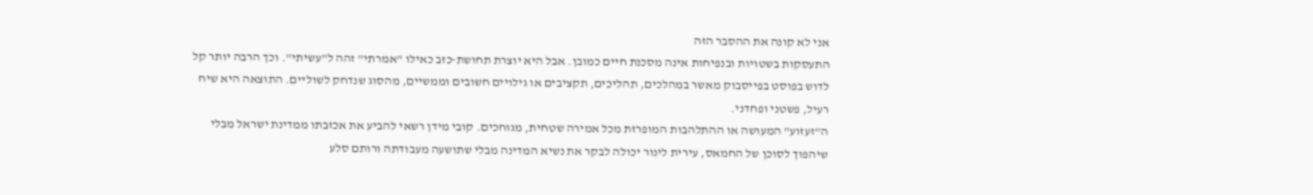אני לא קונה את ההסבר הזה
התעסקות בשטויות ובנפיחות אינה מסכנת חיים כמובן. אבל היא יוצרת תחושת-כזב כאילו "אמרתי" זהה ל"עשיתי". וכך הרבה יותר קל לדוש בפוסט בפייסבוק מאשר במהלכים, תהליכים, תקציבים או גילויים חשובים וממשיים, מהסוג שנדחק לשוליים. התוצאה היא שיח רעיל, פשטני ופחדני.
ה"זעזוע" המעושה או ההתלהבות המופרזת מכל אמירה שטחית, מגוחכים. קובי מידן רשאי להביע את אכזבתו ממדינת ישראל מבלי שיהפוך לסוכן של החמאס, עירית לינור יכולה לבקר את נשיא המדינה מבלי שתושעה מעבודתה ורותם סלע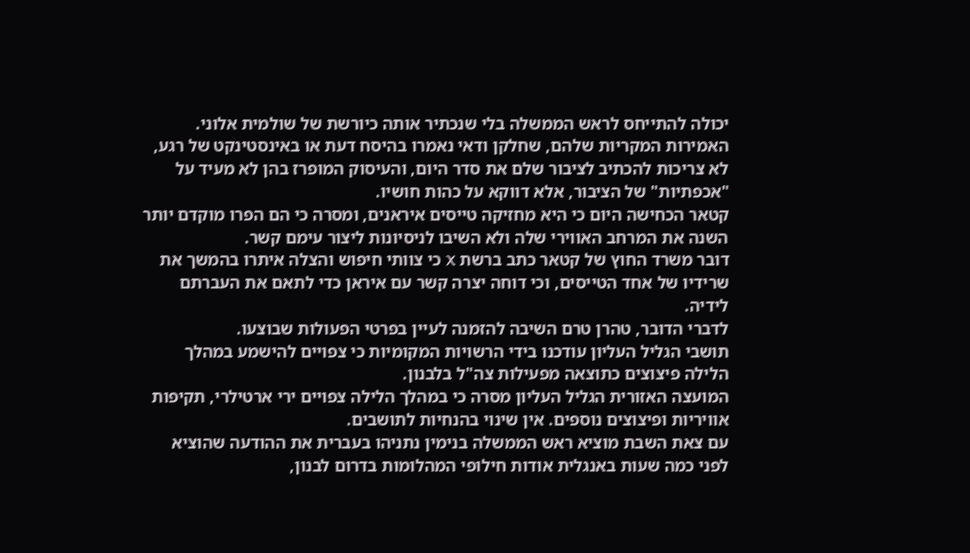יכולה להתייחס לראש הממשלה בלי שנכתיר אותה כיורשת של שולמית אלוני.
האמירות המקריות שלהם, שחלקן ודאי נאמרו בהיסח דעת או באינסטינקט של רגע, לא צריכות להכתיב לציבור שלם את סדר היום, והעיסוק המופרז בהן לא מעיד על "אכפתיות" של הציבור, אלא דווקא על כהות חושיו.
קטאר הכחישה היום כי היא מחזיקה טייסים איראנים, ומסרה כי הם הפרו מוקדם יותר השנה את המרחב האווירי שלה ולא השיבו לניסיונות ליצור עימם קשר.
דובר משרד החוץ של קטאר כתב ברשת X כי צוותי חיפוש והצלה איתרו בהמשך את שרידיו של אחד הטייסים, וכי דוחה יצרה קשר עם איראן כדי לתאם את העברתם לידיה.
לדברי הדובר, טהרן טרם השיבה להזמנה לעיין בפרטי הפעולות שבוצעו.
תושבי הגליל העליון עודכנו בידי הרשויות המקומיות כי צפויים להישמע במהלך הלילה פיצוצים כתוצאה מפעילות צה"ל בלבנון.
המועצה האזורית הגליל העליון מסרה כי במהלך הלילה צפויים ירי ארטילרי, תקיפות אוויריות ופיצוצים נוספים. אין שינוי בהנחיות לתושבים.
עם צאת השבת מוציא ראש הממשלה בנימין נתניהו בעברית את ההודעה שהוציא לפני כמה שעות באנגלית אודות חילופי המהלומות בדרום לבנון,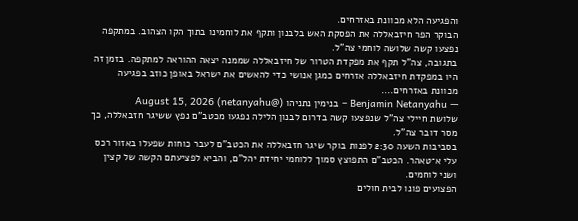והפגיעה הלא מכוונת באזרחים.
הבוקר הפר חיזבאללה את הפסקת האש בלבנון ותקף את לוחמינו בתוך הקו הצהוב. במתקפה נפצעו קשה שלושה לוחמי צה"ל.
בתגובה, צה"ל תקף את מפקדת הטרור של חיזבאללה שממנה יצאה ההוראה למתקפה. בזמן זה היו במפקדת חיזבאללה אזרחים כמגן אנושי כדי להאשים את ישראל באופן כוזב בפגיעה מכוונת באזרחים.…
— Benjamin Netanyahu – בנימין נתניהו (@netanyahu) August 15, 2026
שלושת חיילי צה"ל שנפצעו קשה בדרום לבנון הלילה נפגעו מכטב"ם נפץ ששיגר חזבאללה, כך מסר דובר צה"ל.
בסביבות השעה 2:30 לפנות בוקר שיגר חזבאללה את הכטב"ם לעבר כוחות שפעלו באזור רכס עלי א־טאהר. הכטב"ם התפוצץ סמוך ללוחמי יחידת יהל"ם, והביא לפציעתם הקשה של קצין ושני לוחמים.
הפצועים פונו לבית חולים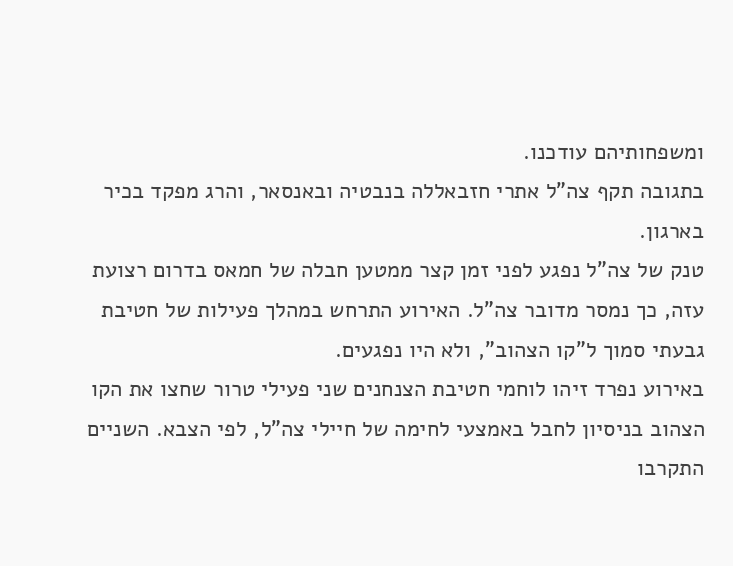ומשפחותיהם עודכנו.
בתגובה תקף צה"ל אתרי חזבאללה בנבטיה ובאנסאר, והרג מפקד בכיר בארגון.
טנק של צה"ל נפגע לפני זמן קצר ממטען חבלה של חמאס בדרום רצועת עזה, כך נמסר מדובר צה"ל. האירוע התרחש במהלך פעילות של חטיבת גבעתי סמוך ל"קו הצהוב", ולא היו נפגעים.
באירוע נפרד זיהו לוחמי חטיבת הצנחנים שני פעילי טרור שחצו את הקו הצהוב בניסיון לחבל באמצעי לחימה של חיילי צה"ל, לפי הצבא. השניים התקרבו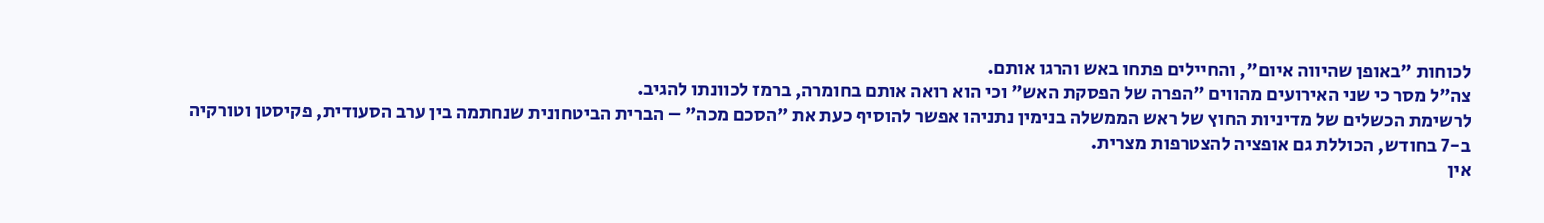לכוחות "באופן שהיווה איום", והחיילים פתחו באש והרגו אותם.
צה"ל מסר כי שני האירועים מהווים "הפרה של הפסקת האש" וכי הוא רואה אותם בחומרה, ברמז לכוונתו להגיב.
לרשימת הכשלים של מדיניות החוץ של ראש הממשלה בנימין נתניהו אפשר להוסיף כעת את "הסכם מכה" – הברית הביטחונית שנחתמה בין ערב הסעודית, פקיסטן וטורקיה ב-7 בחודש, הכוללת גם אופציה להצטרפות מצרית.
אין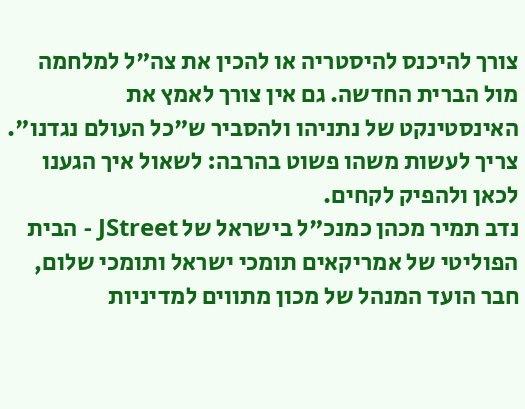צורך להיכנס להיסטריה או להכין את צה"ל למלחמה מול הברית החדשה. גם אין צורך לאמץ את האינסטינקט של נתניהו ולהסביר ש"כל העולם נגדנו". צריך לעשות משהו פשוט בהרבה: לשאול איך הגענו לכאן ולהפיק לקחים.
נדב תמיר מכהן כמנכ"ל בישראל של JStreet - הבית הפוליטי של אמריקאים תומכי ישראל ותומכי שלום, חבר הועד המנהל של מכון מתווים למדיניות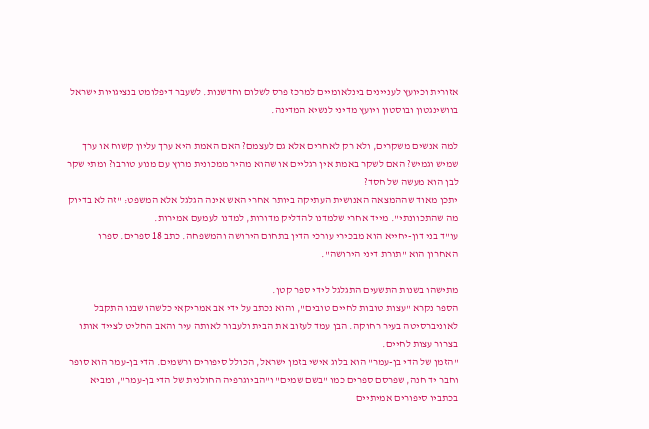אזורית וכיועץ לעניינים בינלאומיים למרכז פרס לשלום וחדשנות. לשעבר דיפלומט בנציגויות ישראל בוושינגטון ובוסטון ויועץ מדיני לנשיא המדינה.

למה אנשים משקרים, ולא רק לאחרים אלא גם לעצמם? האם האמת היא ערך עליון קשוח או ערך שמיש וגמיש? האם לשקר באמת אין רגליים או שהוא מהיר ממכונית מרוץ עם מנוע טורבו? ומתי שקר לבן הוא מעשה של חסד?
יתכן מאוד שההמצאה האנושית העתיקה ביותר אחרי האש אינה הגלגל אלא המשפט: "זה לא בדיוק מה שהתכוונתי". מייד אחרי שלמדנו להדליק מדורות, למדנו לעמעם אמירות.
עו"ד בני דון-יחייא הוא מבכירי עורכי הדין בתחום הירושה והמשפחה. כתב 18 ספרים. ספרו האחרון הוא "תורת דיני הירושה".

מתישהו בשנות התשעים התגלגל לידי ספר קטן.
הספר נקרא "עצות טובות לחיים טובים", והוא נכתב על ידי אב אמריקאי כלשהו שבנו התקבל לאוניברסיטה בעיר רחוקה. הבן עמד לעזוב את הבית ולעבור לאותה עיר והאב החליט לצייד אותו בצרור עצות לחיים.
"הזמן של הדי בן-עמר" הוא בלוג אישי בזמן ישראל, הכולל סיפורים ורשמים. הדי בן-עמר הוא סופר וחבר יד חנה, שפרסם ספרים כמו "בשם שמים" ו"הביוגרפיה החולנית של הדי בן-עמר", ומביא בכתביו סיפורים אמיתיים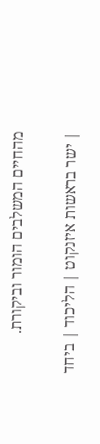מהחיים המשלבים הומור וביקורת.

| ישר בראשות איזנקוט | הליכוד | ביחד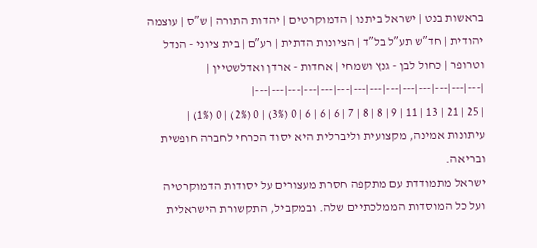בראשות בנט | ישראל ביתנו | הדמוקרטים | יהדות התורה | ש″ס | עוצמה יהודית | חד″ש תע″ל בל″ד | הציונות הדתית | רע″ם | בית ציוני - הנדל וטרופר | כחול לבן - גנץ ושמחי | אחדות - ארדן ואדלשטיין |
|---|---|---|---|---|---|---|---|---|---|---|---|---|---|
| 25 | 21 | 13 | 11 | 9 | 8 | 8 | 7 | 6 | 6 | 6 | 0 (3%) | 0 (2%) | 0 (1%) |
עיתונות אמינה, מקצועית וליברלית היא יסוד הכרחי לחברה חופשית ובריאה.
ישראל מתמודדת עם מתקפה חסרת מעצורים על יסודות הדמוקרטיה ועל כל המוסדות הממלכתיים שלה. ובמקביל, התקשורת הישראלית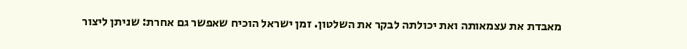מאבדת את עצמאותה ואת יכולתה לבקר את השלטון. זמן ישראל הוכיח שאפשר גם אחרת: שניתן ליצור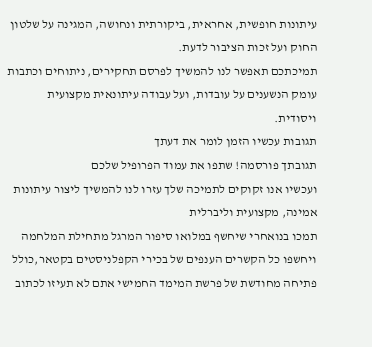עיתונות חופשית, אחראית, ביקורתית ונחושה, המגינה על שלטון החוק ועל זכות הציבור לדעת.
תמיכתכם תאפשר לנו להמשיך לפרסם תחקירים, ניתוחים וכתבות עומק הנשענים על עובדות, ועל עבודה עיתונאית מקצועית ויסודית.
תגובות עכשיו הזמן לומר את דעתך
תגובתך פורסמה! שתפו את עמוד הפרופיל שלכם
ועכשיו אנו זקוקים לתמיכה שלך עזרו לנו להמשיך ליצור עיתונות אמינה, מקצועית וליברלית
תמכו בנואחרי שיחשף במלואו סיפור המרגל מתחילת המלחמה
ויחשפו כל הקשרים הענפים של בכירי הקפלניסטים בקטאר,כולל פתיחה מחודשת של פרשת המימד החמישי אתם לא תעיזו לכתוב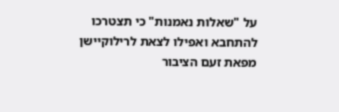על "שאלות נאמנות" כי תצטרכו להתחבא ואפילו לצאת לרילוקיישן מפאת זעם הציבור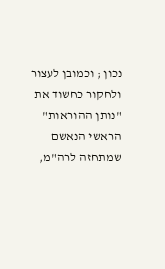נכון ; וכמובן לעצור ולחקור כחשוד את "נותן ההוראות" הראשי הנאשם שמתחזה לרה"מ,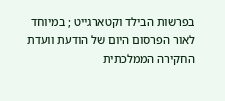בפרשות הבילד וקטארגייט ; במיוחד לאור הפרסום היום של הודעת וועדת החקירה הממלכתית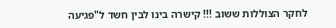לחקר הצוללות ששוב !!! קישרה בינו לבין חשד ל"פגיעה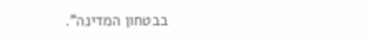בבטחון המדינה".